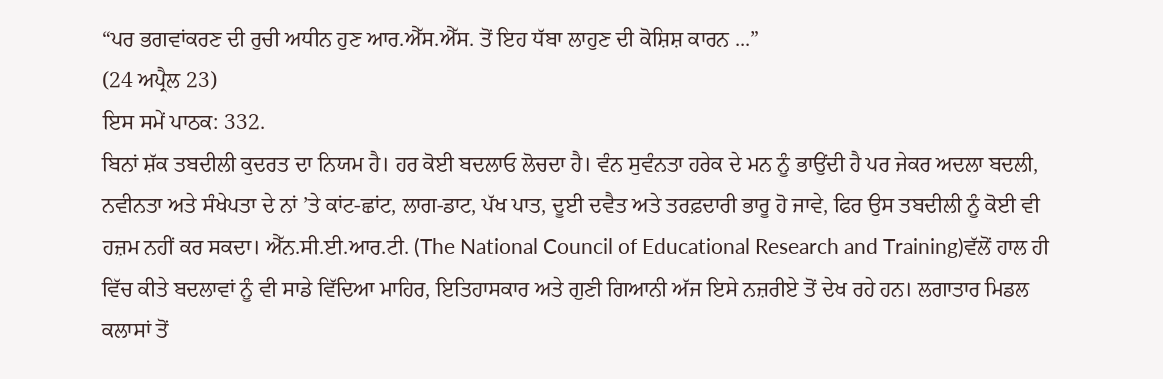“ਪਰ ਭਗਵਾਂਕਰਣ ਦੀ ਰੁਚੀ ਅਧੀਨ ਹੁਣ ਆਰ.ਐੱਸ.ਐੱਸ. ਤੋਂ ਇਹ ਧੱਬਾ ਲਾਹੁਣ ਦੀ ਕੋਸ਼ਿਸ਼ ਕਾਰਨ ...”
(24 ਅਪ੍ਰੈਲ 23)
ਇਸ ਸਮੇਂ ਪਾਠਕ: 332.
ਬਿਨਾਂ ਸ਼ੱਕ ਤਬਦੀਲੀ ਕੁਦਰਤ ਦਾ ਨਿਯਮ ਹੈ। ਹਰ ਕੋਈ ਬਦਲਾਓ ਲੋਚਦਾ ਹੈ। ਵੰਨ ਸੁਵੰਨਤਾ ਹਰੇਕ ਦੇ ਮਨ ਨੂੰ ਭਾਉਂਦੀ ਹੈ ਪਰ ਜੇਕਰ ਅਦਲਾ ਬਦਲੀ, ਨਵੀਨਤਾ ਅਤੇ ਸੰਖੇਪਤਾ ਦੇ ਨਾਂ ’ਤੇ ਕਾਂਟ-ਛਾਂਟ, ਲਾਗ-ਡਾਟ, ਪੱਖ ਪਾਤ, ਦੂਈ ਦਵੈਤ ਅਤੇ ਤਰਫ਼ਦਾਰੀ ਭਾਰੂ ਹੋ ਜਾਵੇ, ਫਿਰ ਉਸ ਤਬਦੀਲੀ ਨੂੰ ਕੋਈ ਵੀ ਹਜ਼ਮ ਨਹੀਂ ਕਰ ਸਕਦਾ। ਐੱਨ.ਸੀ.ਈ.ਆਰ.ਟੀ. (The National Council of Educational Research and Training)ਵੱਲੋਂ ਹਾਲ ਹੀ ਵਿੱਚ ਕੀਤੇ ਬਦਲਾਵਾਂ ਨੂੰ ਵੀ ਸਾਡੇ ਵਿੱਦਿਆ ਮਾਹਿਰ, ਇਤਿਹਾਸਕਾਰ ਅਤੇ ਗੁਣੀ ਗਿਆਨੀ ਅੱਜ ਇਸੇ ਨਜ਼ਰੀਏ ਤੋਂ ਦੇਖ ਰਹੇ ਹਨ। ਲਗਾਤਾਰ ਮਿਡਲ ਕਲਾਸਾਂ ਤੋਂ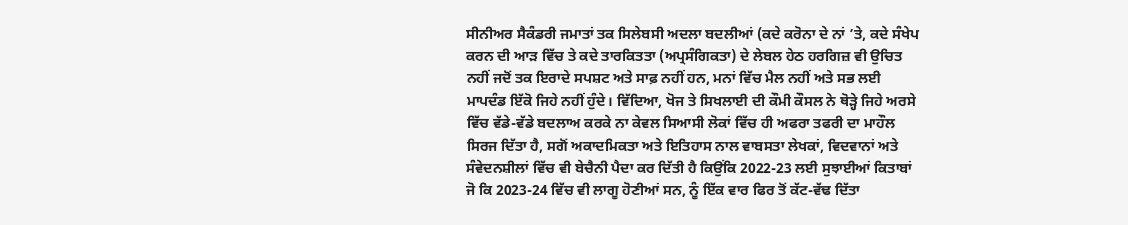ਸੀਨੀਅਰ ਸੈਕੰਡਰੀ ਜਮਾਤਾਂ ਤਕ ਸਿਲੇਬਸੀ ਅਦਲਾ ਬਦਲੀਆਂ (ਕਦੇ ਕਰੋਨਾ ਦੇ ਨਾਂ ’ਤੇ, ਕਦੇ ਸੰਖੇਪ ਕਰਨ ਦੀ ਆੜ ਵਿੱਚ ਤੇ ਕਦੇ ਤਾਰਕਿਤਤਾ (ਅਪ੍ਰਸੰਗਿਕਤਾ) ਦੇ ਲੇਬਲ ਹੇਠ ਹਰਗਿਜ਼ ਵੀ ਉਚਿਤ ਨਹੀਂ ਜਦੋਂ ਤਕ ਇਰਾਦੇ ਸਪਸ਼ਟ ਅਤੇ ਸਾਫ਼ ਨਹੀਂ ਹਨ, ਮਨਾਂ ਵਿੱਚ ਮੈਲ ਨਹੀਂ ਅਤੇ ਸਭ ਲਈ ਮਾਪਦੰਡ ਇੱਕੋ ਜਿਹੇ ਨਹੀਂ ਹੁੰਦੇ। ਵਿੱਦਿਆ, ਖੋਜ ਤੇ ਸਿਖਲਾਈ ਦੀ ਕੌਮੀ ਕੌਸਲ ਨੇ ਥੋੜ੍ਹੇ ਜਿਹੇ ਅਰਸੇ ਵਿੱਚ ਵੱਡੇ-ਵੱਡੇ ਬਦਲਾਅ ਕਰਕੇ ਨਾ ਕੇਵਲ ਸਿਆਸੀ ਲੋਕਾਂ ਵਿੱਚ ਹੀ ਅਫਰਾ ਤਫਰੀ ਦਾ ਮਾਹੌਲ ਸਿਰਜ ਦਿੱਤਾ ਹੈ, ਸਗੋਂ ਅਕਾਦਮਿਕਤਾ ਅਤੇ ਇਤਿਹਾਸ ਨਾਲ ਵਾਬਸਤਾ ਲੇਖਕਾਂ, ਵਿਦਵਾਨਾਂ ਅਤੇ ਸੰਵੇਦਨਸ਼ੀਲਾਂ ਵਿੱਚ ਵੀ ਬੇਚੈਨੀ ਪੈਦਾ ਕਰ ਦਿੱਤੀ ਹੈ ਕਿਉਂਕਿ 2022-23 ਲਈ ਸੁਝਾਈਆਂ ਕਿਤਾਬਾਂ ਜੋ ਕਿ 2023-24 ਵਿੱਚ ਵੀ ਲਾਗੂ ਹੋਣੀਆਂ ਸਨ, ਨੂੰ ਇੱਕ ਵਾਰ ਫਿਰ ਤੋਂ ਕੱਟ-ਵੱਢ ਦਿੱਤਾ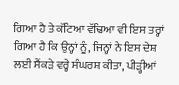ਗਿਆ ਹੈ ਤੇ ਕੱਟਿਆ ਵੱਢਿਆ ਵੀ ਇਸ ਤਰ੍ਹਾਂ ਗਿਆ ਹੈ ਕਿ ਉਨ੍ਹਾਂ ਨੂੰ, ਜਿਨ੍ਹਾਂ ਨੇ ਇਸ ਦੇਸ਼ ਲਈ ਸੈਂਕੜੇ ਵਰ੍ਹੇ ਸੰਘਰਸ਼ ਕੀਤਾ, ਪੀੜ੍ਹੀਆਂ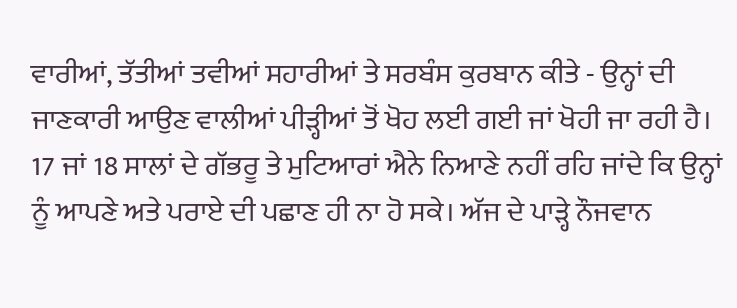ਵਾਰੀਆਂ, ਤੱਤੀਆਂ ਤਵੀਆਂ ਸਹਾਰੀਆਂ ਤੇ ਸਰਬੰਸ ਕੁਰਬਾਨ ਕੀਤੇ - ਉਨ੍ਹਾਂ ਦੀ ਜਾਣਕਾਰੀ ਆਉਣ ਵਾਲੀਆਂ ਪੀੜ੍ਹੀਆਂ ਤੋਂ ਖੋਹ ਲਈ ਗਈ ਜਾਂ ਖੋਹੀ ਜਾ ਰਹੀ ਹੈ।
17 ਜਾਂ 18 ਸਾਲਾਂ ਦੇ ਗੱਭਰੂ ਤੇ ਮੁਟਿਆਰਾਂ ਐਨੇ ਨਿਆਣੇ ਨਹੀਂ ਰਹਿ ਜਾਂਦੇ ਕਿ ਉਨ੍ਹਾਂ ਨੂੰ ਆਪਣੇ ਅਤੇ ਪਰਾਏ ਦੀ ਪਛਾਣ ਹੀ ਨਾ ਹੋ ਸਕੇ। ਅੱਜ ਦੇ ਪਾੜ੍ਹੇ ਨੌਜਵਾਨ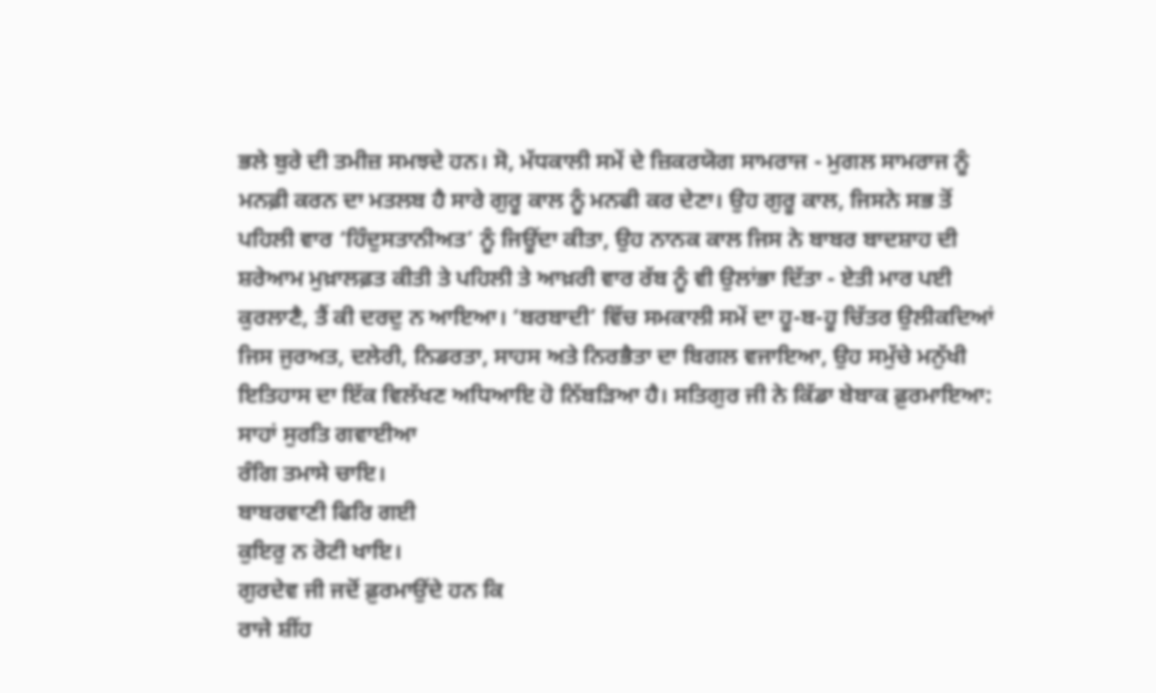ਭਲੇ ਬੁਰੇ ਦੀ ਤਮੀਜ਼ ਸਮਝਦੇ ਹਨ। ਸੋ, ਮੱਧਕਾਲੀ ਸਮੇਂ ਦੇ ਜ਼ਿਕਰਯੋਗ ਸਾਮਰਾਜ - ਮੁਗਲ ਸਾਮਰਾਜ ਨੂੰ ਮਨਫ਼ੀ ਕਰਨ ਦਾ ਮਤਲਬ ਹੈ ਸਾਰੇ ਗੁਰੂ ਕਾਲ ਨੂੰ ਮਨਫੀ ਕਰ ਦੇਣਾ। ਉਹ ਗੁਰੂ ਕਾਲ, ਜਿਸਨੇ ਸਭ ਤੋਂ ਪਹਿਲੀ ਵਾਰ ‘ਹਿੰਦੁਸਤਾਨੀਅਤ’ ਨੂੰ ਜਿਊਂਦਾ ਕੀਤਾ, ਉਹ ਨਾਨਕ ਕਾਲ ਜਿਸ ਨੇ ਬਾਬਰ ਬਾਦਸ਼ਾਹ ਦੀ ਸ਼ਰੇਆਮ ਮੁਖ਼ਾਲਫ਼ਤ ਕੀਤੀ ਤੇ ਪਹਿਲੀ ਤੇ ਆਖ਼ਰੀ ਵਾਰ ਰੱਬ ਨੂੰ ਵੀ ਉਲਾਂਭਾ ਦਿੱਤਾ - ਏਤੀ ਮਾਰ ਪਈ ਕੁਰਲਾਣੈ, ਤੈਂ ਕੀ ਦਰਦੁ ਨ ਆਇਆ। ‘ਬਰਬਾਦੀ’ ਵਿੱਚ ਸਮਕਾਲੀ ਸਮੇਂ ਦਾ ਹੂ-ਬ-ਹੂ ਚਿੱਤਰ ਉਲੀਕਦਿਆਂ ਜਿਸ ਜੁਰਅਤ, ਦਲੇਰੀ, ਨਿਡਰਤਾ, ਸਾਹਸ ਅਤੇ ਨਿਰਭੈਤਾ ਦਾ ਬਿਗਲ ਵਜਾਇਆ, ਉਹ ਸਮੁੱਚੇ ਮਨੁੱਖੀ ਇਤਿਹਾਸ ਦਾ ਇੱਕ ਵਿਲੱਖਣ ਅਧਿਆਇ ਹੋ ਨਿੱਬੜਿਆ ਹੈ। ਸਤਿਗੁਰ ਜੀ ਨੇ ਕਿੱਡਾ ਬੇਬਾਕ ਫ਼ੁਰਮਾਇਆ:
ਸਾਹਾਂ ਸੁਰਤਿ ਗਵਾਈਆ
ਰੰਗਿ ਤਮਾਸੇ ਚਾਇ।
ਬਾਬਰਵਾਣੀ ਫਿਰਿ ਗਈ
ਕੁਇਰੁ ਨ ਰੋਟੀ ਖਾਇ।
ਗੁਰਦੇਵ ਜੀ ਜਦੋਂ ਫ਼ੁਰਮਾਉਂਦੇ ਹਨ ਕਿ
ਰਾਜੇ ਸ਼ੀਂਹ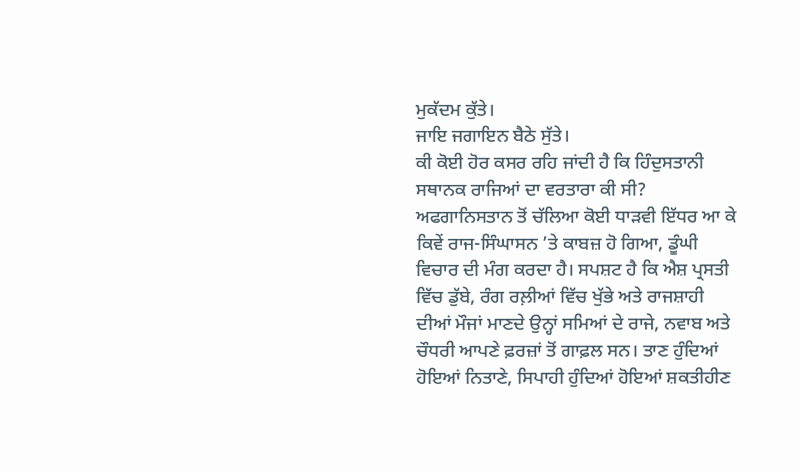ਮੁਕੱਦਮ ਕੁੱਤੇ।
ਜਾਇ ਜਗਾਇਨ ਬੈਠੇ ਸੁੱਤੇ।
ਕੀ ਕੋਈ ਹੋਰ ਕਸਰ ਰਹਿ ਜਾਂਦੀ ਹੈ ਕਿ ਹਿੰਦੁਸਤਾਨੀ ਸਥਾਨਕ ਰਾਜਿਆਂ ਦਾ ਵਰਤਾਰਾ ਕੀ ਸੀ? ਅਫਗਾਨਿਸਤਾਨ ਤੋਂ ਚੱਲਿਆ ਕੋਈ ਧਾੜਵੀ ਇੱਧਰ ਆ ਕੇ ਕਿਵੇਂ ਰਾਜ-ਸਿੰਘਾਸਨ ’ਤੇ ਕਾਬਜ਼ ਹੋ ਗਿਆ, ਡੂੰਘੀ ਵਿਚਾਰ ਦੀ ਮੰਗ ਕਰਦਾ ਹੈ। ਸਪਸ਼ਟ ਹੈ ਕਿ ਐਸ਼ ਪ੍ਰਸਤੀ ਵਿੱਚ ਡੁੱਬੇ, ਰੰਗ ਰਲ਼ੀਆਂ ਵਿੱਚ ਖੁੱਭੇ ਅਤੇ ਰਾਜਸ਼ਾਹੀ ਦੀਆਂ ਮੌਜਾਂ ਮਾਣਦੇ ਉਨ੍ਹਾਂ ਸਮਿਆਂ ਦੇ ਰਾਜੇ, ਨਵਾਬ ਅਤੇ ਚੌਧਰੀ ਆਪਣੇ ਫ਼ਰਜ਼ਾਂ ਤੋਂ ਗਾਫ਼ਲ ਸਨ। ਤਾਣ ਹੁੰਦਿਆਂ ਹੋਇਆਂ ਨਿਤਾਣੇ, ਸਿਪਾਹੀ ਹੁੰਦਿਆਂ ਹੋਇਆਂ ਸ਼ਕਤੀਹੀਣ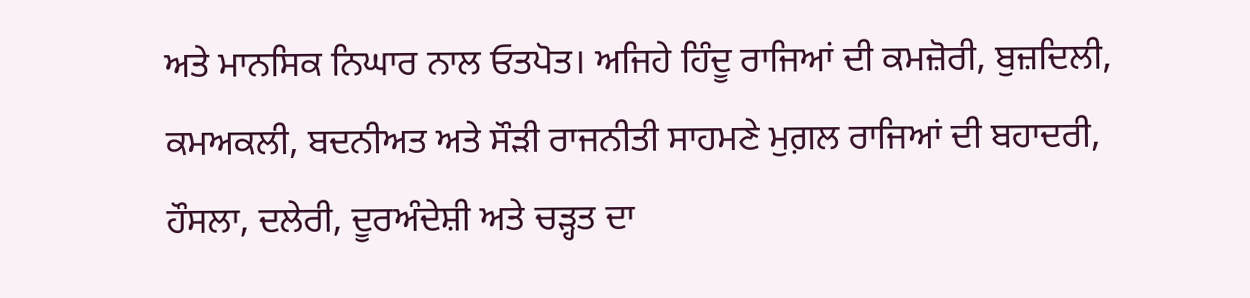ਅਤੇ ਮਾਨਸਿਕ ਨਿਘਾਰ ਨਾਲ ਓਤਪੋਤ। ਅਜਿਹੇ ਹਿੰਦੂ ਰਾਜਿਆਂ ਦੀ ਕਮਜ਼ੋਰੀ, ਬੁਜ਼ਦਿਲੀ, ਕਮਅਕਲੀ, ਬਦਨੀਅਤ ਅਤੇ ਸੌੜੀ ਰਾਜਨੀਤੀ ਸਾਹਮਣੇ ਮੁਗ਼ਲ ਰਾਜਿਆਂ ਦੀ ਬਹਾਦਰੀ, ਹੌਸਲਾ, ਦਲੇਰੀ, ਦੂਰਅੰਦੇਸ਼ੀ ਅਤੇ ਚੜ੍ਹਤ ਦਾ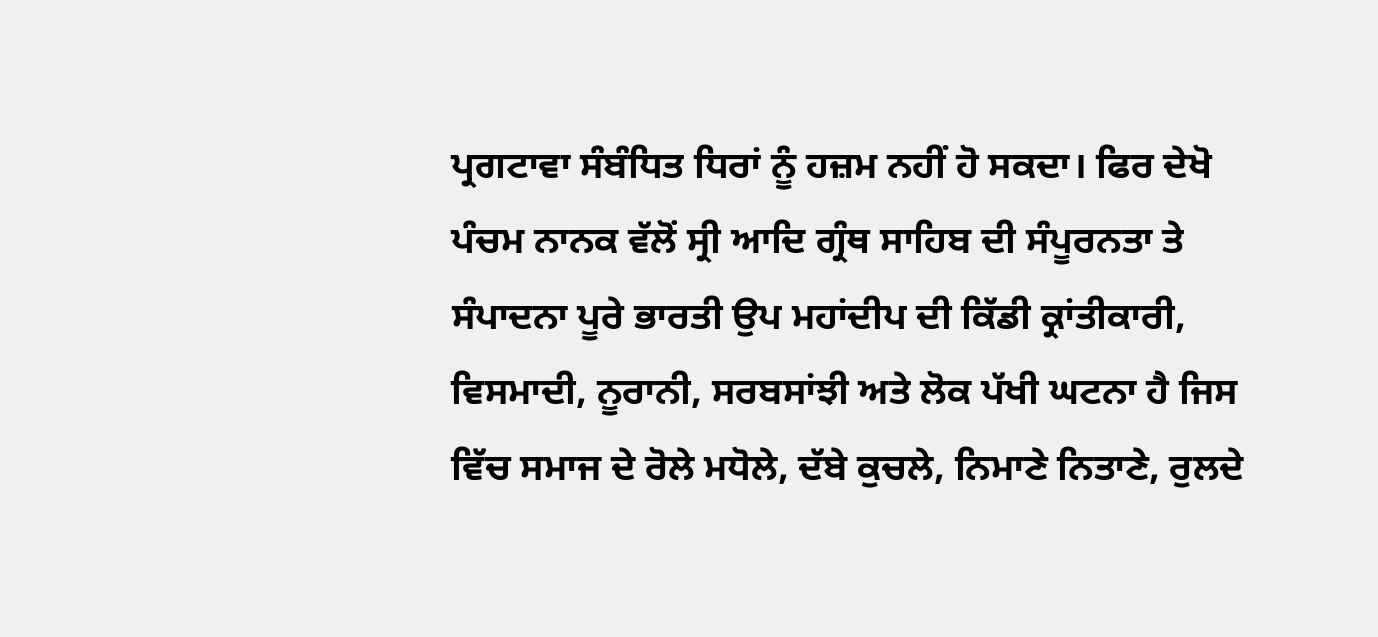ਪ੍ਰਗਟਾਵਾ ਸੰਬੰਧਿਤ ਧਿਰਾਂ ਨੂੰ ਹਜ਼ਮ ਨਹੀਂ ਹੋ ਸਕਦਾ। ਫਿਰ ਦੇਖੋ ਪੰਚਮ ਨਾਨਕ ਵੱਲੋਂ ਸ੍ਰੀ ਆਦਿ ਗ੍ਰੰਥ ਸਾਹਿਬ ਦੀ ਸੰਪੂਰਨਤਾ ਤੇ ਸੰਪਾਦਨਾ ਪੂਰੇ ਭਾਰਤੀ ਉਪ ਮਹਾਂਦੀਪ ਦੀ ਕਿੱਡੀ ਕ੍ਰਾਂਤੀਕਾਰੀ, ਵਿਸਮਾਦੀ, ਨੂਰਾਨੀ, ਸਰਬਸਾਂਝੀ ਅਤੇ ਲੋਕ ਪੱਖੀ ਘਟਨਾ ਹੈ ਜਿਸ ਵਿੱਚ ਸਮਾਜ ਦੇ ਰੋਲੇ ਮਧੋਲੇ, ਦੱਬੇ ਕੁਚਲੇ, ਨਿਮਾਣੇ ਨਿਤਾਣੇ, ਰੁਲਦੇ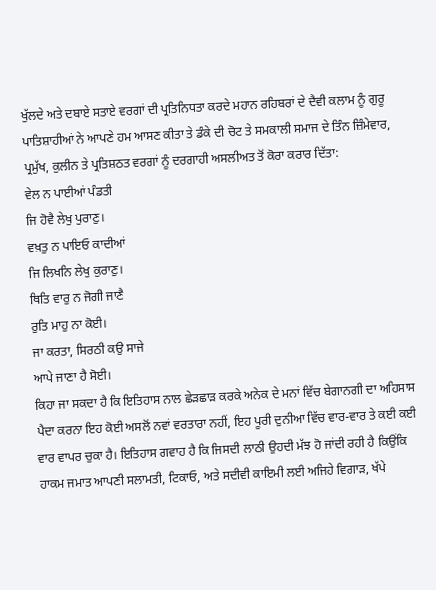ਖੁੱਲਦੇ ਅਤੇ ਦਬਾਏ ਸਤਾਏ ਵਰਗਾਂ ਦੀ ਪ੍ਰਤਿਨਿਧਤਾ ਕਰਦੇ ਮਹਾਨ ਰਹਿਬਰਾਂ ਦੇ ਦੈਵੀ ਕਲਾਮ ਨੂੰ ਗੁਰੂ ਪਾਤਿਸ਼ਾਹੀਆਂ ਨੇ ਆਪਣੇ ਹਮ ਆਸਣ ਕੀਤਾ ਤੇ ਡੰਕੇ ਦੀ ਚੋਟ ਤੇ ਸਮਕਾਲੀ ਸਮਾਜ ਦੇ ਤਿੰਨ ਜ਼ਿੰਮੇਵਾਰ, ਪ੍ਰਮੁੱਖ, ਕੁਲੀਨ ਤੇ ਪ੍ਰਤਿਸ਼ਠਤ ਵਰਗਾਂ ਨੂੰ ਦਰਗਾਹੀ ਅਸਲੀਅਤ ਤੋਂ ਕੋਰਾ ਕਰਾਰ ਦਿੱਤਾ:
ਵੇਲ ਨ ਪਾਈਆਂ ਪੰਡਤੀ
ਜਿ ਹੋਵੈ ਲੇਖੁ ਪੁਰਾਣੁ।
ਵਖ਼ਤੁ ਨ ਪਾਇਓ ਕਾਦੀਆਂ
ਜਿ ਲਿਖਨਿ ਲੇਖੁ ਕੁਰਾਣੁ।
ਥਿਤਿ ਵਾਰੁ ਨ ਜੋਗੀ ਜਾਣੈ
ਰੁਤਿ ਮਾਹੁ ਨਾ ਕੋਈ।
ਜਾ ਕਰਤਾ, ਸਿਰਠੀ ਕਉ ਸਾਜੇ
ਆਪੇ ਜਾਣਾ ਹੈ ਸੋਈ।
ਕਿਹਾ ਜਾ ਸਕਦਾ ਹੈ ਕਿ ਇਤਿਹਾਸ ਨਾਲ ਛੇੜਛਾੜ ਕਰਕੇ ਅਨੇਕ ਦੇ ਮਨਾਂ ਵਿੱਚ ਬੇਗਾਨਗੀ ਦਾ ਅਹਿਸਾਸ ਪੈਦਾ ਕਰਨਾ ਇਹ ਕੋਈ ਅਸਲੋਂ ਨਵਾਂ ਵਰਤਾਰਾ ਨਹੀਂ, ਇਹ ਪੂਰੀ ਦੁਨੀਆ ਵਿੱਚ ਵਾਰ-ਵਾਰ ਤੇ ਕਈ ਕਈ ਵਾਰ ਵਾਪਰ ਚੁਕਾ ਹੈ। ਇਤਿਹਾਸ ਗਵਾਹ ਹੈ ਕਿ ਜਿਸਦੀ ਲਾਠੀ ਉਹਦੀ ਮੱਝ ਹੋ ਜਾਂਦੀ ਰਹੀ ਹੈ ਕਿਉਂਕਿ ਹਾਕਮ ਜਮਾਤ ਆਪਣੀ ਸਲਾਮਤੀ, ਟਿਕਾਓ, ਅਤੇ ਸਦੀਵੀ ਕਾਇਮੀ ਲਈ ਅਜਿਹੇ ਵਿਗਾੜ, ਖੱਪੇ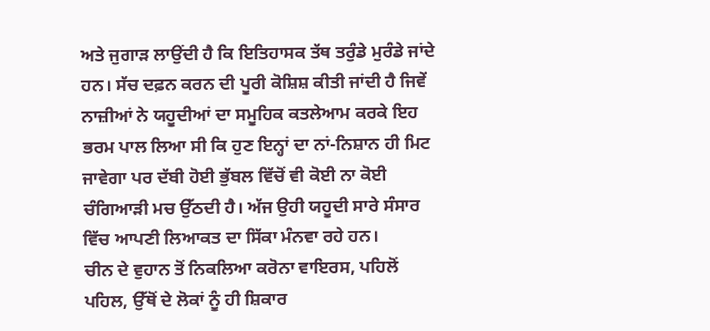ਅਤੇ ਜੁਗਾੜ ਲਾਉਂਦੀ ਹੈ ਕਿ ਇਤਿਹਾਸਕ ਤੱਥ ਤਰੁੰਡੇ ਮੁਰੰਡੇ ਜਾਂਦੇ ਹਨ। ਸੱਚ ਦਫ਼ਨ ਕਰਨ ਦੀ ਪੂਰੀ ਕੋਸ਼ਿਸ਼ ਕੀਤੀ ਜਾਂਦੀ ਹੈ ਜਿਵੇਂ ਨਾਜ਼ੀਆਂ ਨੇ ਯਹੂਦੀਆਂ ਦਾ ਸਮੂਹਿਕ ਕਤਲੇਆਮ ਕਰਕੇ ਇਹ ਭਰਮ ਪਾਲ ਲਿਆ ਸੀ ਕਿ ਹੁਣ ਇਨ੍ਹਾਂ ਦਾ ਨਾਂ-ਨਿਸ਼ਾਨ ਹੀ ਮਿਟ ਜਾਵੇਗਾ ਪਰ ਦੱਬੀ ਹੋਈ ਭੁੱਬਲ ਵਿੱਚੋਂ ਵੀ ਕੋਈ ਨਾ ਕੋਈ ਚੰਗਿਆੜੀ ਮਚ ਉੱਠਦੀ ਹੈ। ਅੱਜ ਉਹੀ ਯਹੂਦੀ ਸਾਰੇ ਸੰਸਾਰ ਵਿੱਚ ਆਪਣੀ ਲਿਆਕਤ ਦਾ ਸਿੱਕਾ ਮੰਨਵਾ ਰਹੇ ਹਨ।
ਚੀਨ ਦੇ ਵੁਹਾਨ ਤੋਂ ਨਿਕਲਿਆ ਕਰੋਨਾ ਵਾਇਰਸ, ਪਹਿਲੋਂ ਪਹਿਲ, ਉੱਥੋਂ ਦੇ ਲੋਕਾਂ ਨੂੰ ਹੀ ਸ਼ਿਕਾਰ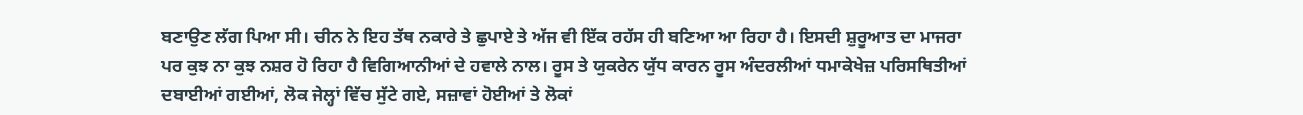ਬਣਾਉਣ ਲੱਗ ਪਿਆ ਸੀ। ਚੀਨ ਨੇ ਇਹ ਤੱਥ ਨਕਾਰੇ ਤੇ ਛੁਪਾਏ ਤੇ ਅੱਜ ਵੀ ਇੱਕ ਰਹੱਸ ਹੀ ਬਣਿਆ ਆ ਰਿਹਾ ਹੈ। ਇਸਦੀ ਸ਼ੁਰੂਆਤ ਦਾ ਮਾਜਰਾ ਪਰ ਕੁਝ ਨਾ ਕੁਝ ਨਸ਼ਰ ਹੋ ਰਿਹਾ ਹੈ ਵਿਗਿਆਨੀਆਂ ਦੇ ਹਵਾਲੇ ਨਾਲ। ਰੂਸ ਤੇ ਯੁਕਰੇਨ ਯੁੱਧ ਕਾਰਨ ਰੂਸ ਅੰਦਰਲੀਆਂ ਧਮਾਕੇਖੇਜ਼ ਪਰਿਸਥਿਤੀਆਂ ਦਬਾਈਆਂ ਗਈਆਂ, ਲੋਕ ਜੇਲ੍ਹਾਂ ਵਿੱਚ ਸੁੱਟੇ ਗਏ, ਸਜ਼ਾਵਾਂ ਹੋਈਆਂ ਤੇ ਲੋਕਾਂ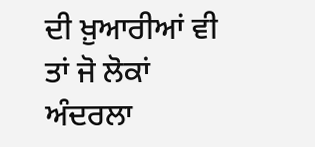ਦੀ ਖ਼ੁਆਰੀਆਂ ਵੀ ਤਾਂ ਜੋ ਲੋਕਾਂ ਅੰਦਰਲਾ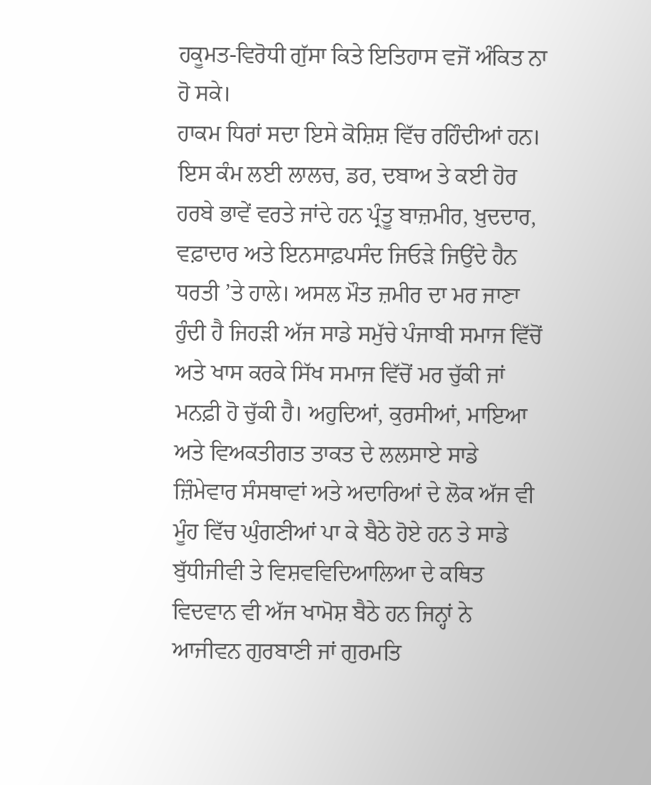ਹਕੂਮਤ-ਵਿਰੋਧੀ ਗੁੱਸਾ ਕਿਤੇ ਇਤਿਹਾਸ ਵਜੋਂ ਅੰਕਿਤ ਨਾ ਹੋ ਸਕੇ।
ਹਾਕਮ ਧਿਰਾਂ ਸਦਾ ਇਸੇ ਕੋਸ਼ਿਸ਼ ਵਿੱਚ ਰਹਿੰਦੀਆਂ ਹਨ। ਇਸ ਕੰਮ ਲਈ ਲਾਲਚ, ਡਰ, ਦਬਾਅ ਤੇ ਕਈ ਹੋਰ ਹਰਬੇ ਭਾਵੇਂ ਵਰਤੇ ਜਾਂਦੇ ਹਨ ਪ੍ਰੰਤੂ ਬਾਜ਼ਮੀਰ, ਖ਼ੁਦਦਾਰ, ਵਫ਼ਾਦਾਰ ਅਤੇ ਇਨਸਾਫ਼ਪਸੰਦ ਜਿਓੜੇ ਜਿਉਂਦੇ ਹੈਨ ਧਰਤੀ ’ਤੇ ਹਾਲੇ। ਅਸਲ ਮੌਤ ਜ਼ਮੀਰ ਦਾ ਮਰ ਜਾਣਾ ਹੁੰਦੀ ਹੈ ਜਿਹੜੀ ਅੱਜ ਸਾਡੇ ਸਮੁੱਚੇ ਪੰਜਾਬੀ ਸਮਾਜ ਵਿੱਚੋਂ ਅਤੇ ਖਾਸ ਕਰਕੇ ਸਿੱਖ ਸਮਾਜ ਵਿੱਚੋਂ ਮਰ ਚੁੱਕੀ ਜਾਂ ਮਨਫ਼ੀ ਹੋ ਚੁੱਕੀ ਹੈ। ਅਹੁਦਿਆਂ, ਕੁਰਸੀਆਂ, ਮਾਇਆ ਅਤੇ ਵਿਅਕਤੀਗਤ ਤਾਕਤ ਦੇ ਲਲਸਾਏ ਸਾਡੇ ਜ਼ਿੰਮੇਵਾਰ ਸੰਸਥਾਵਾਂ ਅਤੇ ਅਦਾਰਿਆਂ ਦੇ ਲੋਕ ਅੱਜ ਵੀ ਮੂੰਹ ਵਿੱਚ ਘੁੰਗਣੀਆਂ ਪਾ ਕੇ ਬੈਠੇ ਹੋਏ ਹਨ ਤੇ ਸਾਡੇ ਬੁੱਧੀਜੀਵੀ ਤੇ ਵਿਸ਼ਵਵਿਦਿਆਲਿਆ ਦੇ ਕਥਿਤ ਵਿਦਵਾਨ ਵੀ ਅੱਜ ਖਾਮੋਸ਼ ਬੈਠੇ ਹਨ ਜਿਨ੍ਹਾਂ ਨੇ ਆਜੀਵਨ ਗੁਰਬਾਣੀ ਜਾਂ ਗੁਰਮਤਿ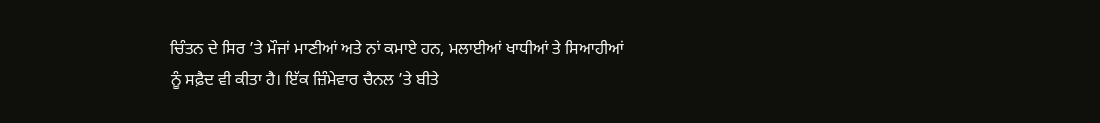ਚਿੰਤਨ ਦੇ ਸਿਰ ’ਤੇ ਮੌਜਾਂ ਮਾਣੀਆਂ ਅਤੇ ਨਾਂ ਕਮਾਏ ਹਨ, ਮਲਾਈਆਂ ਖਾਧੀਆਂ ਤੇ ਸਿਆਹੀਆਂ ਨੂੰ ਸਫ਼ੈਦ ਵੀ ਕੀਤਾ ਹੈ। ਇੱਕ ਜ਼ਿੰਮੇਵਾਰ ਚੈਨਲ ’ਤੇ ਬੀਤੇ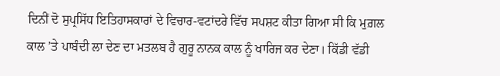ਦਿਨੀਂ ਦੋ ਸੁਪ੍ਰਸਿੱਧ ਇਤਿਹਾਸਕਾਰਾਂ ਦੇ ਵਿਚਾਰ-ਵਟਾਂਦਰੇ ਵਿੱਚ ਸਪਸ਼ਟ ਕੀਤਾ ਗਿਆ ਸੀ ਕਿ ਮੁਗ਼ਲ ਕਾਲ ’ਤੇ ਪਾਬੰਦੀ ਲਾ ਦੇਣ ਦਾ ਮਤਲਬ ਹੈ ਗੁਰੂ ਨਾਨਕ ਕਾਲ ਨੂੰ ਖਾਰਿਜ ਕਰ ਦੇਣਾ। ਕਿੱਡੀ ਵੱਡੀ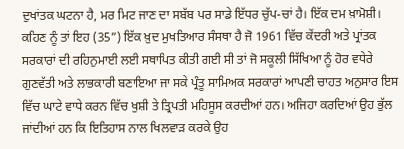ਦੁਖਾਂਤਕ ਘਟਨਾ ਹੈ, ਮਰ ਮਿਟ ਜਾਣ ਦਾ ਸਬੱਬ ਪਰ ਸਾਡੇ ਇੱਧਰ ਚੁੱਪ-ਚਾਂ ਹੈ। ਇੱਕ ਦਮ ਖ਼ਾਮੋਸ਼ੀ।
ਕਹਿਣ ਨੂੰ ਤਾਂ ਇਹ (35”) ਇੱਕ ਖ਼ੁਦ ਮੁਖਤਿਆਰ ਸੰਸਥਾ ਹੈ ਜੋ 1961 ਵਿੱਚ ਕੇਂਦਰੀ ਅਤੇ ਪ੍ਰਾਂਤਕ ਸਰਕਾਰਾਂ ਦੀ ਰਹਿਨੁਮਾਈ ਲਈ ਸਥਾਪਿਤ ਕੀਤੀ ਗਈ ਸੀ ਤਾਂ ਜੋ ਸਕੂਲੀ ਸਿੱਖਿਆ ਨੂੰ ਹੋਰ ਵਧੇਰੇ ਗੁਣਵੱਤੀ ਅਤੇ ਲਾਭਕਾਰੀ ਬਣਾਇਆ ਜਾ ਸਕੇ ਪ੍ਰੰਤੂ ਸਾਮਿਅਕ ਸਰਕਾਰਾਂ ਆਪਣੀ ਚਾਹਤ ਅਨੁਸਾਰ ਇਸ ਵਿੱਚ ਘਾਟੇ ਵਾਧੇ ਕਰਨ ਵਿੱਚ ਖੁਸ਼ੀ ਤੇ ਤ੍ਰਿਪਤੀ ਮਹਿਸੂਸ ਕਰਦੀਆਂ ਹਨ। ਅਜਿਹਾ ਕਰਦਿਆਂ ਉਹ ਭੁੱਲ ਜਾਂਦੀਆਂ ਹਨ ਕਿ ਇਤਿਹਾਸ ਨਾਲ ਖਿਲਵਾੜ ਕਰਕੇ ਉਹ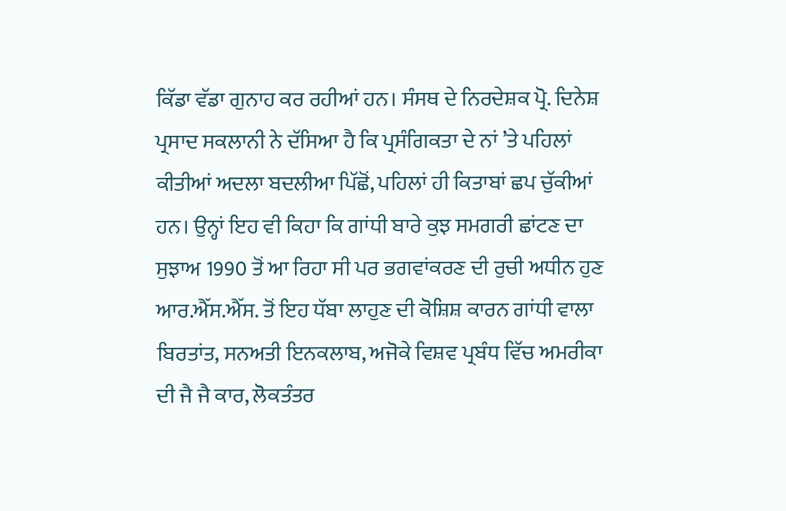ਕਿੱਡਾ ਵੱਡਾ ਗੁਨਾਹ ਕਰ ਰਹੀਆਂ ਹਨ। ਸੰਸਥ ਦੇ ਨਿਰਦੇਸ਼ਕ ਪ੍ਰੋ. ਦਿਨੇਸ਼ ਪ੍ਰਸਾਦ ਸਕਲਾਨੀ ਨੇ ਦੱਸਿਆ ਹੈ ਕਿ ਪ੍ਰਸੰਗਿਕਤਾ ਦੇ ਨਾਂ ’ਤੇ ਪਹਿਲਾਂ ਕੀਤੀਆਂ ਅਦਲਾ ਬਦਲੀਆ ਪਿੱਛੋਂ, ਪਹਿਲਾਂ ਹੀ ਕਿਤਾਬਾਂ ਛਪ ਚੁੱਕੀਆਂ ਹਨ। ਉਨ੍ਹਾਂ ਇਹ ਵੀ ਕਿਹਾ ਕਿ ਗਾਂਧੀ ਬਾਰੇ ਕੁਝ ਸਮਗਰੀ ਛਾਂਟਣ ਦਾ ਸੁਝਾਅ 1990 ਤੋਂ ਆ ਰਿਹਾ ਸੀ ਪਰ ਭਗਵਾਂਕਰਣ ਦੀ ਰੁਚੀ ਅਧੀਨ ਹੁਣ ਆਰ.ਐੱਸ.ਐੱਸ. ਤੋਂ ਇਹ ਧੱਬਾ ਲਾਹੁਣ ਦੀ ਕੋਸ਼ਿਸ਼ ਕਾਰਨ ਗਾਂਧੀ ਵਾਲਾ ਬਿਰਤਾਂਤ, ਸਨਅਤੀ ਇਨਕਲਾਬ, ਅਜੋਕੇ ਵਿਸ਼ਵ ਪ੍ਰਬੰਧ ਵਿੱਚ ਅਮਰੀਕਾ ਦੀ ਜੈ ਜੈ ਕਾਰ, ਲੋਕਤੰਤਰ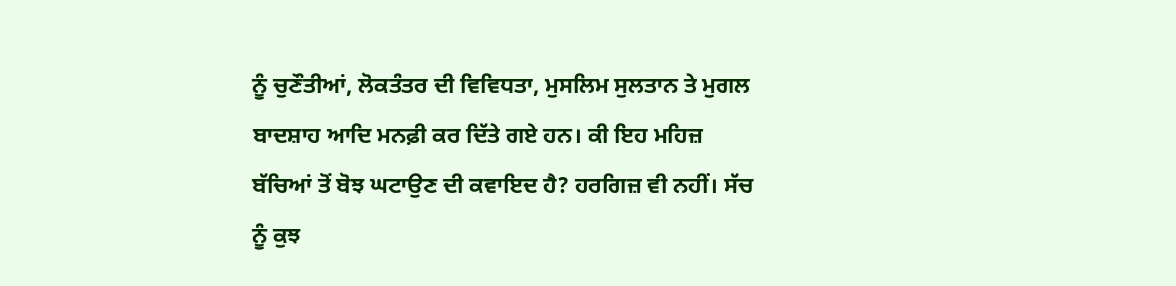ਨੂੰ ਚੁਣੌਤੀਆਂ, ਲੋਕਤੰਤਰ ਦੀ ਵਿਵਿਧਤਾ, ਮੁਸਲਿਮ ਸੁਲਤਾਨ ਤੇ ਮੁਗਲ ਬਾਦਸ਼ਾਹ ਆਦਿ ਮਨਫ਼ੀ ਕਰ ਦਿੱਤੇ ਗਏ ਹਨ। ਕੀ ਇਹ ਮਹਿਜ਼ ਬੱਚਿਆਂ ਤੋਂ ਬੋਝ ਘਟਾਉਣ ਦੀ ਕਵਾਇਦ ਹੈ? ਹਰਗਿਜ਼ ਵੀ ਨਹੀਂ। ਸੱਚ ਨੂੰ ਕੁਝ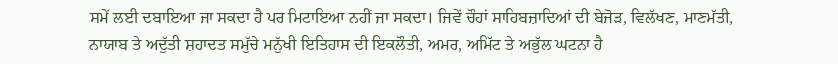ਸਮੇਂ ਲਈ ਦਬਾਇਆ ਜਾ ਸਕਦਾ ਹੈ ਪਰ ਮਿਟਾਇਆ ਨਹੀਂ ਜਾ ਸਕਦਾ। ਜਿਵੇਂ ਚੌਹਾਂ ਸਾਹਿਬਜ਼ਾਦਿਆਂ ਦੀ ਬੇਜੋੜ, ਵਿਲੱਖਣ, ਮਾਣਮੱਤੀ, ਨਾਯਾਬ ਤੇ ਅਦੁੱਤੀ ਸ਼ਹਾਦਤ ਸਮੁੱਚੇ ਮਨੁੱਖੀ ਇਤਿਹਾਸ ਦੀ ਇਕਲੌਤੀ, ਅਮਰ, ਅਮਿੱਟ ਤੇ ਅਭੁੱਲ ਘਟਨਾ ਹੈ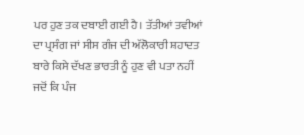ਪਰ ਹੁਣ ਤਕ ਦਬਾਈ ਗਈ ਹੈ। ਤੱਤੀਆਂ ਤਵੀਆਂ ਦਾ ਪ੍ਰਸੰਗ ਜਾਂ ਸੀਸ ਗੰਜ ਦੀ ਅੱਲੋਕਾਰੀ ਸ਼ਹਾਦਤ ਬਾਰੇ ਕਿਸੇ ਦੱਖਣ ਭਾਰਤੀ ਨੂੰ ਹੁਣ ਵੀ ਪਤਾ ਨਹੀਂ ਜਦੋਂ ਕਿ ਪੰਜ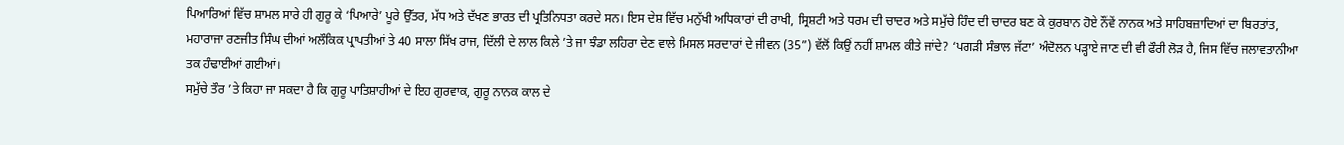ਪਿਆਰਿਆਂ ਵਿੱਚ ਸ਼ਾਮਲ ਸਾਰੇ ਹੀ ਗੁਰੂ ਕੇ ‘ਪਿਆਰੇ’ ਪੂਰੇ ਉੱਤਰ, ਮੱਧ ਅਤੇ ਦੱਖਣ ਭਾਰਤ ਦੀ ਪ੍ਰਤਿਨਿਧਤਾ ਕਰਦੇ ਸਨ। ਇਸ ਦੇਸ਼ ਵਿੱਚ ਮਨੁੱਖੀ ਅਧਿਕਾਰਾਂ ਦੀ ਰਾਖੀ, ਸ੍ਰਿਸ਼ਟੀ ਅਤੇ ਧਰਮ ਦੀ ਚਾਦਰ ਅਤੇ ਸਮੁੱਚੇ ਹਿੰਦ ਦੀ ਚਾਦਰ ਬਣ ਕੇ ਕੁਰਬਾਨ ਹੋਏ ਨੌਂਵੇਂ ਨਾਨਕ ਅਤੇ ਸਾਹਿਬਜ਼ਾਦਿਆਂ ਦਾ ਬਿਰਤਾਂਤ, ਮਹਾਰਾਜਾ ਰਣਜੀਤ ਸਿੰਘ ਦੀਆਂ ਅਲੌਕਿਕ ਪ੍ਰਾਪਤੀਆਂ ਤੇ 40 ਸਾਲਾ ਸਿੱਖ ਰਾਜ, ਦਿੱਲੀ ਦੇ ਲਾਲ ਕਿਲੇ ’ਤੇ ਜਾ ਝੰਡਾ ਲਹਿਰਾ ਦੇਣ ਵਾਲੇ ਮਿਸਲ ਸਰਦਾਰਾਂ ਦੇ ਜੀਵਨ (35”) ਵੱਲੋਂ ਕਿਉਂ ਨਹੀਂ ਸ਼ਾਮਲ ਕੀਤੇ ਜਾਂਦੇ? ‘ਪਗੜੀ ਸੰਭਾਲ ਜੱਟਾ’ ਅੰਦੋਲਨ ਪੜ੍ਹਾਏ ਜਾਣ ਦੀ ਵੀ ਫੌਰੀ ਲੋੜ ਹੈ, ਜਿਸ ਵਿੱਚ ਜਲਾਵਤਾਨੀਆ ਤਕ ਹੰਢਾਈਆਂ ਗਈਆਂ।
ਸਮੁੱਚੇ ਤੌਰ ’ਤੇ ਕਿਹਾ ਜਾ ਸਕਦਾ ਹੈ ਕਿ ਗੁਰੂ ਪਾਤਿਸ਼ਾਹੀਆਂ ਦੇ ਇਹ ਗੁਰਵਾਕ, ਗੁਰੂ ਨਾਨਕ ਕਾਲ ਦੇ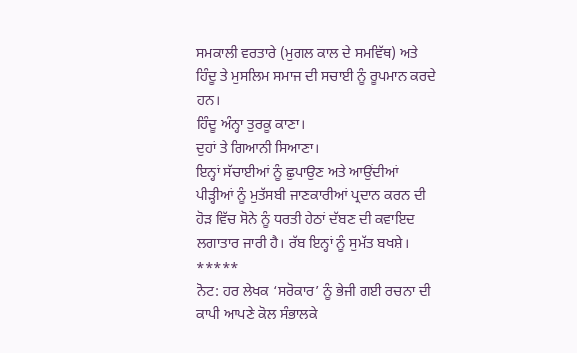ਸਮਕਾਲੀ ਵਰਤਾਰੇ (ਮੁਗਲ ਕਾਲ ਦੇ ਸਮਵਿੱਥ) ਅਤੇ ਹਿੰਦੂ ਤੇ ਮੁਸਲਿਮ ਸਮਾਜ ਦੀ ਸਚਾਈ ਨੂੰ ਰੂਪਮਾਨ ਕਰਦੇ ਹਨ।
ਹਿੰਦੂ ਅੰਨ੍ਹਾ ਤੁਰਕੂ ਕਾਣਾ।
ਦੁਹਾਂ ਤੇ ਗਿਆਨੀ ਸਿਆਣਾ।
ਇਨ੍ਹਾਂ ਸੱਚਾਈਆਂ ਨੂੰ ਛੁਪਾਉਣ ਅਤੇ ਆਉਂਦੀਆਂ ਪੀੜ੍ਹੀਆਂ ਨੂੰ ਮੁਤੱਸਬੀ ਜਾਣਕਾਰੀਆਂ ਪ੍ਰਦਾਨ ਕਰਨ ਦੀ ਹੋੜ ਵਿੱਚ ਸੋਨੇ ਨੂੰ ਧਰਤੀ ਹੇਠਾਂ ਦੱਬਣ ਦੀ ਕਵਾਇਦ ਲਗਾਤਾਰ ਜਾਰੀ ਹੈ। ਰੱਬ ਇਨ੍ਹਾਂ ਨੂੰ ਸੁਮੱਤ ਬਖਸ਼ੇ।
*****
ਨੋਟ: ਹਰ ਲੇਖਕ ‘ਸਰੋਕਾਰ’ ਨੂੰ ਭੇਜੀ ਗਈ ਰਚਨਾ ਦੀ ਕਾਪੀ ਆਪਣੇ ਕੋਲ ਸੰਭਾਲਕੇ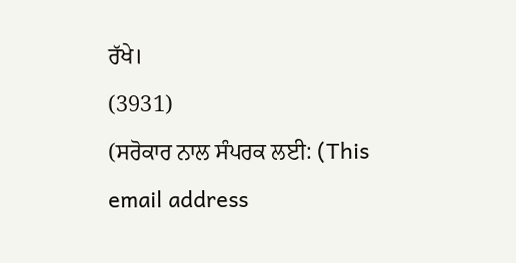ਰੱਖੇ।
(3931)
(ਸਰੋਕਾਰ ਨਾਲ ਸੰਪਰਕ ਲਈ: (This email address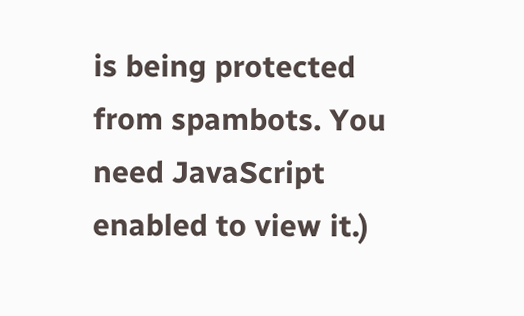is being protected from spambots. You need JavaScript enabled to view it.)